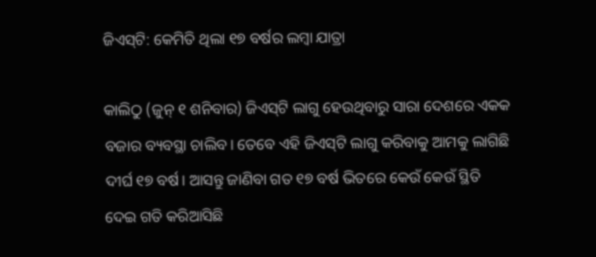ଜିଏସ୍‌ଟି: କେମିତି ଥିଲା ୧୭ ବର୍ଷର ଲମ୍ବା ଯାତ୍ରା

କାଲିଠୁ (ଜୁନ୍ ୧ ଶନିବାର) ଜିଏସ୍‌ଟି ଲାଗୁ ହେଉଥିବାରୁ ସାରା ଦେଶରେ ଏକକ ବଜାର ବ୍ୟବସ୍ଥା ଚାଲିବ। ତେବେ ଏହି ଜିଏସ୍‌ଟି ଲାଗୁ କରିବାକୁ ଆମକୁ ଲାଗିଛି ଦୀର୍ଘ ୧୭ ବର୍ଷ। ଆସନ୍ତୁ ଜାଣିବା ଗତ ୧୭ ବର୍ଷ ଭିତରେ କେଉଁ କେଉଁ ସ୍ଥିତି ଦେଇ ଗତି କରିଆସିଛି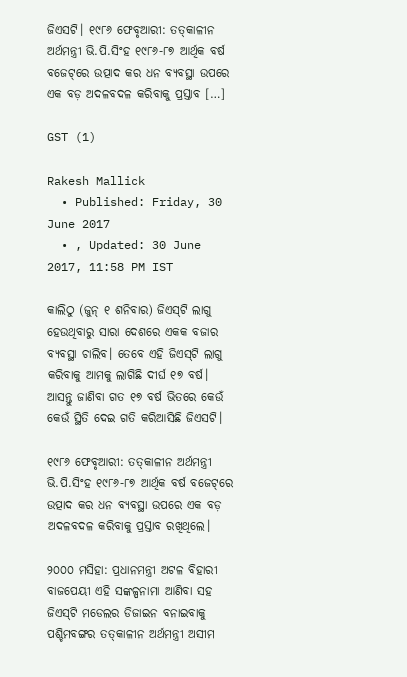ଜିଏସଟି। ୧୯୮୬ ଫେବୃଆରୀ: ତତ୍‌କାଳୀନ ଅର୍ଥମନ୍ତ୍ରୀ ଭି.ପି.ସିଂହ ୧୯୮୬-୮୭ ଆର୍ଥିକ ବର୍ଷ ବଜେଟ୍‌ରେ ଉତ୍ପାଦ କର ଧନ ବ୍ୟବସ୍ଥା ଉପରେ ଏକ ବଡ଼ ଅଦଳବଦଳ କରିବାକୁ ପ୍ରସ୍ତାବ […]

GST (1)

Rakesh Mallick
  • Published: Friday, 30 June 2017
  • , Updated: 30 June 2017, 11:58 PM IST

କାଲିଠୁ (ଜୁନ୍ ୧ ଶନିବାର) ଜିଏସ୍‌ଟି ଲାଗୁ ହେଉଥିବାରୁ ସାରା ଦେଶରେ ଏକକ ବଜାର ବ୍ୟବସ୍ଥା ଚାଲିବ। ତେବେ ଏହି ଜିଏସ୍‌ଟି ଲାଗୁ କରିବାକୁ ଆମକୁ ଲାଗିଛି ଦୀର୍ଘ ୧୭ ବର୍ଷ। ଆସନ୍ତୁ ଜାଣିବା ଗତ ୧୭ ବର୍ଷ ଭିତରେ କେଉଁ କେଉଁ ସ୍ଥିତି ଦେଇ ଗତି କରିଆସିଛି ଜିଏସଟି।

୧୯୮୬ ଫେବୃଆରୀ: ତତ୍‌କାଳୀନ ଅର୍ଥମନ୍ତ୍ରୀ ଭି.ପି.ସିଂହ ୧୯୮୬-୮୭ ଆର୍ଥିକ ବର୍ଷ ବଜେଟ୍‌ରେ ଉତ୍ପାଦ କର ଧନ ବ୍ୟବସ୍ଥା ଉପରେ ଏକ ବଡ଼ ଅଦଳବଦଳ କରିବାକୁ ପ୍ରସ୍ତାବ ରଖିଥିଲେ।

୨୦୦୦ ମସିହା: ପ୍ରଧାନମନ୍ତ୍ରୀ ଅଟଳ ବିହାରୀ ବାଜପେୟୀ ଏହି ସଙ୍କଳ୍ପନାମା ଆଣିବା ସହ ଜିଏସ୍‌ଟି ମଡେଲର ଡିଜାଇନ ବନାଇବାକୁ ପଶ୍ଚିମବଙ୍ଗର ତତ୍‌କାଳୀନ ଅର୍ଥମନ୍ତ୍ରୀ ଅସୀମ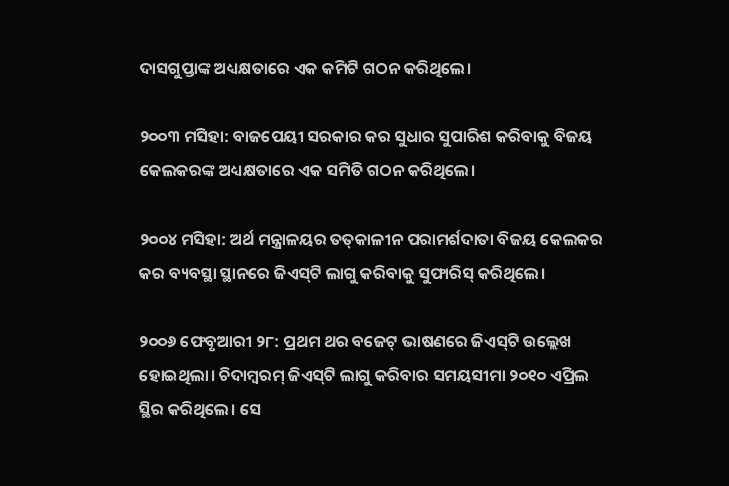ଦାସଗୁପ୍ତାଙ୍କ ଅଧ୍ୟକ୍ଷତାରେ ଏକ କମିଟି ଗଠନ କରିଥିଲେ।

୨୦୦୩ ମସିହା: ବାଜପେୟୀ ସରକାର କର ସୁଧାର ସୁପାରିଶ କରିବାକୁ ବିଜୟ କେଲକରଙ୍କ ଅଧ୍ୟକ୍ଷତାରେ ଏକ ସମିତି ଗଠନ କରିଥିଲେ।

୨୦୦୪ ମସିହା: ଅର୍ଥ ମନ୍ତ୍ରାଳୟର ତତ୍‌କାଳୀନ ପରାମର୍ଶଦାତା ବିଜୟ କେଲକର କର ବ୍ୟବସ୍ଥା ସ୍ଥାନରେ ଜିଏସ୍‌ଟି ଲାଗୁ କରିବାକୁ ସୁଫାରିସ୍‌ କରିଥିଲେ।

୨୦୦୬ ଫେବୃଆରୀ ୨୮: ପ୍ରଥମ ଥର ବଜେଟ୍‌ ଭାଷଣରେ ଜିଏସ୍‌ଟି ଉଲ୍ଲେଖ ହୋଇଥିଲା। ଚିଦାମ୍ବରମ୍‌ ଜିଏସ୍‌ଟି ଲାଗୁ କରିବାର ସମୟସୀମା ୨୦୧୦ ଏପ୍ରିଲ ସ୍ଥିର କରିଥିଲେ। ସେ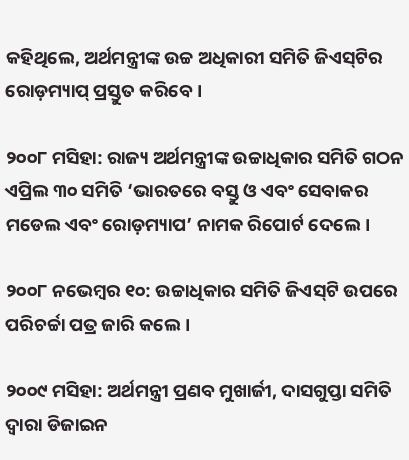କହିଥିଲେ, ଅର୍ଥମନ୍ତ୍ରୀଙ୍କ ଉଚ୍ଚ ଅଧିକାରୀ ସମିତି ଜିଏସ୍‌ଟିର ରୋଡ଼ମ୍ୟାପ୍‌ ପ୍ରସ୍ତୁତ କରିବେ।

୨୦୦୮ ମସିହା: ରାଜ୍ୟ ଅର୍ଥମନ୍ତ୍ରୀଙ୍କ ଉଚ୍ଚାଧିକାର ସମିତି ଗଠନ ଏପ୍ରିଲ ୩୦ ସମିତି ‘ଭାରତରେ ବସ୍ତୁ ଓ ଏବଂ ସେବାକର ମଡେଲ ଏବଂ ରୋଡ଼ମ୍ୟାପ’ ନାମକ ରିପୋର୍ଟ ଦେଲେ।

୨୦୦୮ ନଭେମ୍ବର ୧୦: ଉଚ୍ଚାଧିକାର ସମିତି ଜିଏସ୍‌ଟି ଉପରେ ପରିଚର୍ଚ୍ଚା ପତ୍ର ଜାରି କଲେ।

୨୦୦୯ ମସିହା: ଅର୍ଥମନ୍ତ୍ରୀ ପ୍ରଣବ ମୁଖାର୍ଜୀ, ଦାସଗୁପ୍ତା ସମିତି ଦ୍ୱାରା ଡିଜାଇନ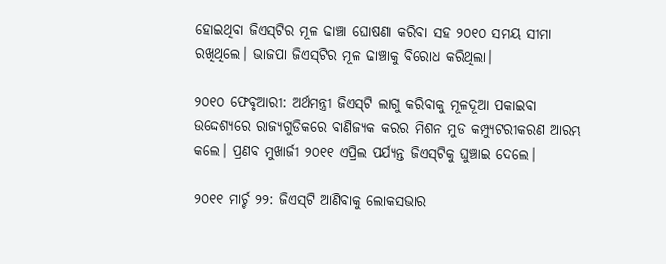ହୋଇଥିବା ଜିଏସ୍‌ଟିର ମୂଳ ଢାଞ୍ଚା ଘୋଷଣା କରିବା ସହ ୨୦୧୦ ସମୟ ସୀମା ରଖିଥିଲେ। ଭାଜପା ଜିଏସ୍‌ଟିର ମୂଳ ଢାଞ୍ଚାକୁ ବିରୋଧ କରିଥିଲା।

୨୦୧୦ ଫେବୃଆରୀ: ଅର୍ଥମନ୍ତ୍ରୀ ଜିଏସ୍‌ଟି ଲାଗୁ କରିବାକୁ ମୂଳଦୂଆ ପକାଇବା ଉଦ୍ଦେଶ୍ୟରେ ରାଜ୍ୟଗୁଡିକରେ ବାଣିଜ୍ୟକ କରର ମିଶନ ମୁଡ କମ୍ପ୍ୟୁଟରୀକରଣ ଆରମ୍ଭ କଲେ। ପ୍ରଣବ ମୁଖାର୍ଜୀ ୨୦୧୧ ଏପ୍ରିଲ ପର୍ଯ୍ୟନ୍ତ ଜିଏସ୍‌ଟିକୁ ଘୁଞ୍ଚାଇ ଦେଲେ।

୨୦୧୧ ମାର୍ଚ୍ଚ ୨୨: ଜିଏସ୍‌ଟି ଆଣିବାକୁ ଲୋକସଭାର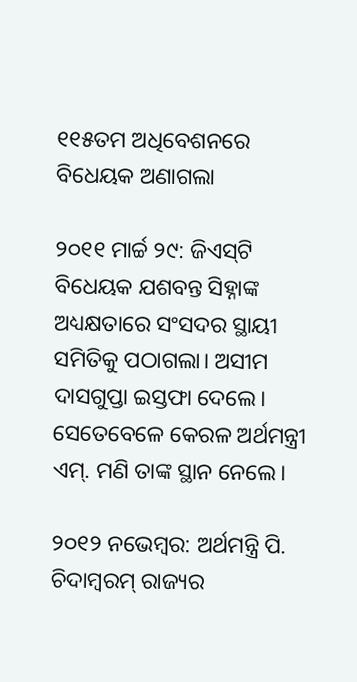୧୧୫ତମ ଅଧିବେଶନରେ ବିଧେୟକ ଅଣାଗଲା

୨୦୧୧ ମାର୍ଚ୍ଚ ୨୯: ଜିଏସ୍‌ଟି ବିଧେୟକ ଯଶବନ୍ତ ସିହ୍ନାଙ୍କ ଅଧ୍ୟକ୍ଷତାରେ ସଂସଦର ସ୍ଥାୟୀ ସମିତିକୁ ପଠାଗଲା। ଅସୀମ ଦାସଗୁପ୍ତା ଇସ୍ତଫା ଦେଲେ। ସେତେବେଳେ କେରଳ ଅର୍ଥମନ୍ତ୍ରୀ ଏମ୍‌. ମଣି ତାଙ୍କ ସ୍ଥାନ ନେଲେ।

୨୦୧୨ ନଭେମ୍ବର: ଅର୍ଥମନ୍ତ୍ରି ପି. ଚିଦାମ୍ବରମ୍‌ ରାଜ୍ୟର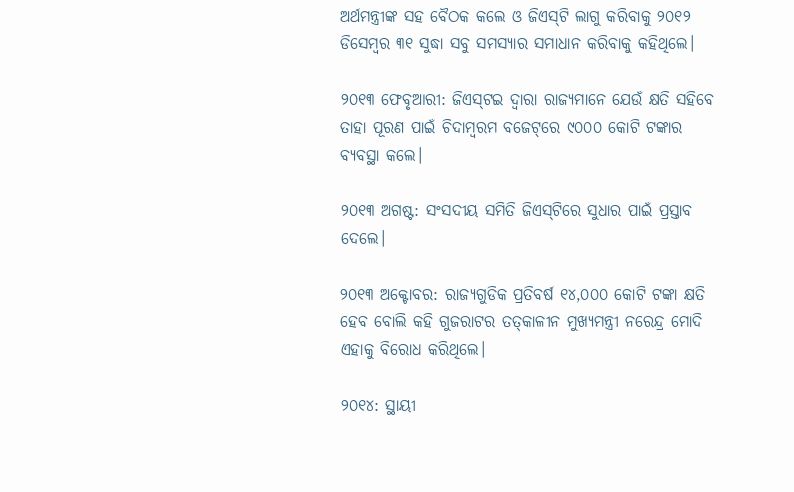ଅର୍ଥମନ୍ତ୍ରୀଙ୍କ ସହ ବୈଠକ କଲେ ଓ ଜିଏସ୍‌ଟି ଲାଗୁ କରିବାକୁ ୨୦୧୨ ଡିସେମ୍ବର ୩୧ ସୁଦ୍ଧା ସବୁ ସମସ୍ୟାର ସମାଧାନ କରିବାକୁ କହିଥିଲେ।

୨୦୧୩ ଫେବୃଆରୀ: ଜିଏସ୍‌ଟଇ ଦ୍ୱାରା ରାଜ୍ୟମାନେ ଯେଉଁ କ୍ଷତି ସହିବେ ତାହା ପୂରଣ ପାଇଁ ଚିଦାମ୍ବରମ ବଜେଟ୍‌ରେ ୯୦୦୦ କୋଟି ଟଙ୍କାର ବ୍ୟବସ୍ଥା କଲେ।

୨୦୧୩ ଅଗଷ୍ଟ: ସଂସଦୀୟ ସମିତି ଜିଏସ୍‌ଟିରେ ସୁଧାର ପାଇଁ ପ୍ରସ୍ତାବ ଦେଲେ।

୨୦୧୩ ଅକ୍ଟୋବର: ରାଜ୍ୟଗୁଡିକ ପ୍ରତିବର୍ଷ ୧୪,୦୦୦ କୋଟି ଟଙ୍କା କ୍ଷତି ହେବ ବୋଲି କହି ଗୁଜରାଟର ତତ୍‌କାଳୀନ ମୁଖ୍ୟମନ୍ତ୍ରୀ ନରେନ୍ଦ୍ର ମୋଦି ଏହାକୁ ବିରୋଧ କରିଥିଲେ।

୨୦୧୪: ସ୍ଥାୟୀ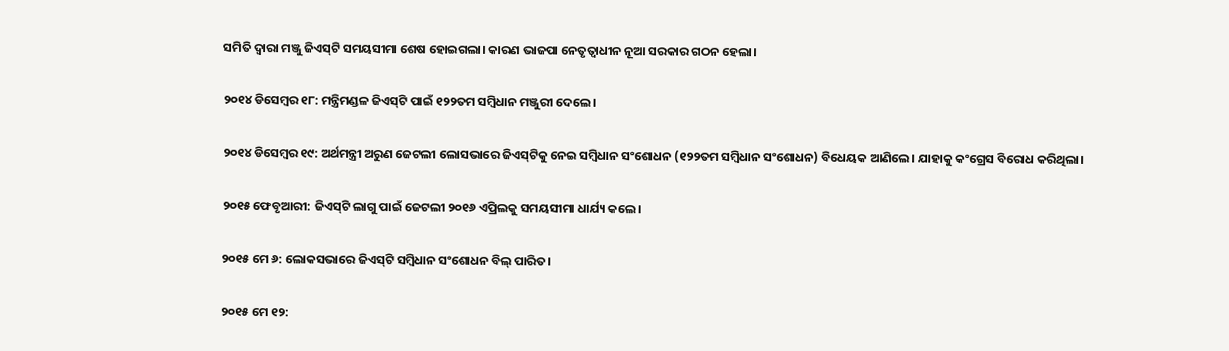ସମିତି ଦ୍ୱାରା ମଞ୍ଜୁ ଜିଏସ୍‌ଟି ସମୟସୀମା ଶେଷ ହୋଇଗଲା। କାରଣ ଭାଜପା ନେତୃତ୍ୱାଧୀନ ନୂଆ ସରକାର ଗଠନ ହେଲା।

୨୦୧୪ ଡିସେମ୍ବର ୧୮: ମନ୍ତ୍ରିମଣ୍ଡଳ ଜିଏସ୍‌ଟି ପାଇଁ ୧୨୨ତମ ସମ୍ବିଧାନ ମଞ୍ଜୁରୀ ଦେଲେ।

୨୦୧୪ ଡିସେମ୍ବର ୧୯: ଅର୍ଥମନ୍ତ୍ରୀ ଅରୁଣ ଜେଟଲୀ ଲୋସଭାରେ ଜିଏସ୍‌ଟିକୁ ନେଇ ସମ୍ବିଧାନ ସଂଶୋଧନ (୧୨୨ତମ ସମ୍ବିଧାନ ସଂଶୋଧନ) ବିଧେୟକ ଆଣିଲେ। ଯାହାକୁ କଂଗ୍ରେସ ବିରୋଧ କରିଥିଲା।

୨୦୧୫ ଫେବୃଆରୀ: ଜିଏସ୍‌ଟି ଲାଗୁ ପାଇଁ ଜେଟଲୀ ୨୦୧୬ ଏପ୍ରିଲକୁ ସମୟସୀମା ଧାର୍ଯ୍ୟ କଲେ।

୨୦୧୫ ମେ ୬: ଲୋକସଭାରେ ଜିଏସ୍‌ଟି ସମ୍ବିଧାନ ସଂଶୋଧନ ବିଲ୍‌ ପାରିତ।

୨୦୧୫ ମେ ୧୨: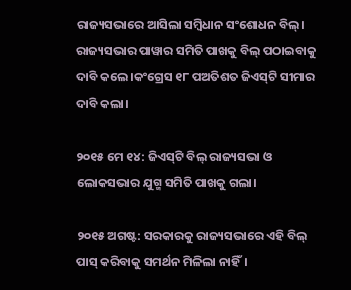ରାଜ୍ୟସଭାରେ ଆସିଲା ସମ୍ବିଧାନ ସଂଶୋଧନ ବିଲ୍‌। ରାଜ୍ୟସଭାର ପାୱାର ସମିତି ପାଖକୁ ବିଲ୍‌ ପଠାଇବାକୁ ଦାବି କଲେ।କଂଗ୍ରେସ ୧୮ ପଅତିଶତ ଜିଏସ୍‌ଟି ସୀମାର ଦାବି କଲା।

୨୦୧୫ ମେ ୧୪: ଜିଏସ୍‌ଟି ବିଲ୍‌ ରାଜ୍ୟସଭା ଓ ଲୋକସଭାର ଯୁଗ୍ମ ସମିତି ପାଖକୁ ଗଲା।

୨୦୧୫ ଅଗଷ୍ଟ: ସରକାରକୁ ରାଜ୍ୟସଭାରେ ଏହି ବିଲ୍‌ ପାସ୍‌ କରିବାକୁ ସମର୍ଥନ ମିଳିଲା ନାହିଁ।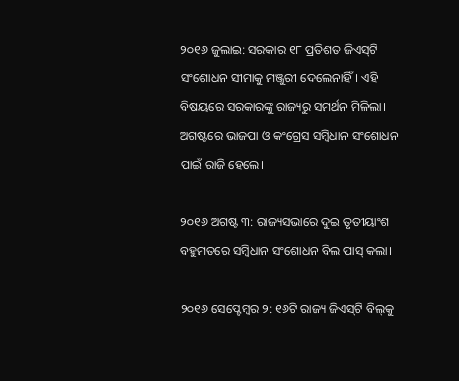୨୦୧୬ ଜୁଲାଇ: ସରକାର ୧୮ ପ୍ରତିଶତ ଜିଏସ୍‌ଟି ସଂଶୋଧନ ସୀମାକୁ ମଞ୍ଜୁରୀ ଦେଲେନାହିଁ। ଏହି ବିଷୟରେ ସରକାରଙ୍କୁ ରାଜ୍ୟରୁ ସମର୍ଥନ ମିଳିଲା। ଅଗଷ୍ଟରେ ଭାଜପା ଓ କଂଗ୍ରେସ ସମ୍ବିଧାନ ସଂଶୋଧନ ପାଇଁ ରାଜି ହେଲେ।

୨୦୧୬ ଅଗଷ୍ଟ ୩: ରାଜ୍ୟସଭାରେ ଦୁଇ ତୃତୀୟାଂଶ ବହୁମତରେ ସମ୍ବିଧାନ ସଂଶୋଧନ ବିଲ ପାସ୍‌ କଲା।

୨୦୧୬ ସେପ୍ଟେମ୍ବର ୨: ୧୬ଟି ରାଜ୍ୟ ଜିଏସ୍‌ଟି ବିଲ୍‌କୁ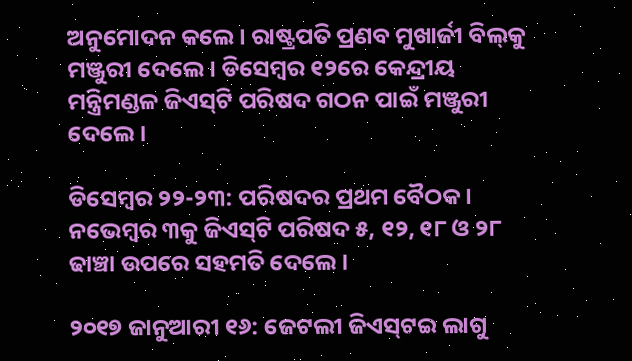ଅନୁମୋଦନ କଲେ। ରାଷ୍ଟ୍ରପତି ପ୍ରଣବ ମୁଖାର୍ଜୀ ବିଲ୍‌କୁ ମଞ୍ଜୁରୀ ଦେଲେ। ଡିସେମ୍ବର ୧୨ରେ କେନ୍ଦ୍ରୀୟ ମନ୍ତ୍ରିମଣ୍ଡଳ ଜିଏସ୍‌ଟି ପରିଷଦ ଗଠନ ପାଇଁ ମଞ୍ଜୁରୀ ଦେଲେ।

ଡିସେମ୍ବର ୨୨-୨୩: ପରିଷଦର ପ୍ରଥମ ବୈଠକ। ନଭେମ୍ବର ୩କୁ ଜିଏସ୍‌ଟି ପରିଷଦ ୫, ୧୨, ୧୮ ଓ ୨୮ ଢାଞ୍ଚା ଉପରେ ସହମତି ଦେଲେ।

୨୦୧୭ ଜାନୁଆରୀ ୧୬: ଜେଟଲୀ ଜିଏସ୍‌ଟଇ ଲାଗୁ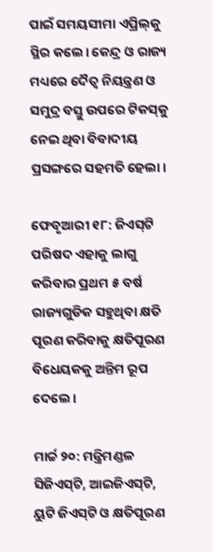ପାଇଁ ସମୟସୀମା ଏପ୍ରିଲ୍‌କୁ ସ୍ଥିର କଲେ। କେନ୍ଦ୍ର ଓ ରାଜ୍ୟ ମଧ୍ୟରେ ଦୈତ୍ୱ ନିୟନ୍ତ୍ରଣ ଓ ସମୁଦ୍ର ବସ୍ତୁ ଉପରେ ଟିକସ୍‌କୁ ନେଇ ଥିବା ବିବାଦୀୟ ପ୍ରସଙ୍ଗରେ ସହମତି ହେଲା।

ଫେବୃଆରୀ ୧୮: ଜିଏସ୍‌ଟି ପରିଷଦ ଏହାକୁ ଲାଗୁ କରିବାର ପ୍ରଥମ ୫ ବର୍ଷ ରାଜ୍ୟଗୁଡିକ ସହୁଥିବା କ୍ଷତି ପୂରଣ କରିବାକୁ କ୍ଷତିପୂରଣ ବିଧେୟକକୁ ଅନ୍ତିମ ରୂପ ଦେଲେ।

ମାର୍ଚ୍ଚ ୨୦: ମନ୍ତ୍ରିମଣ୍ଡଳ ସିଜିଏସ୍‌ଟି, ଆଇଜିଏସ୍‌ଟି, ୟୁଟି ଜିଏସ୍‌ଟି ଓ କ୍ଷତିପୂରଣ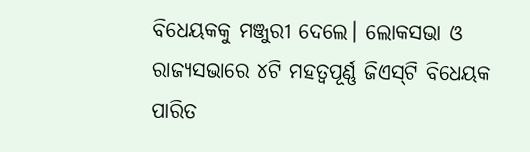ବିଧେୟକକୁ ମଞ୍ଜୁରୀ ଦେଲେ। ଲୋକସଭା ଓ ରାଜ୍ୟସଭାରେ ୪ଟି ମହତ୍ୱପୂର୍ଣ୍ଣ ଜିଏସ୍‌ଟି ବିଧେୟକ ପାରିତ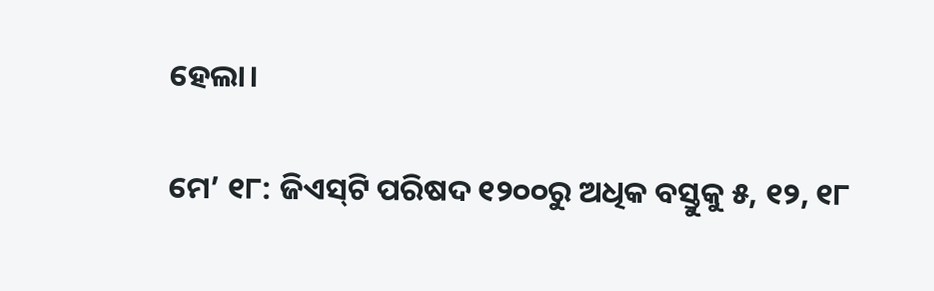ହେଲା।

ମେ’ ୧୮: ଜିଏସ୍‌ଟି ପରିଷଦ ୧୨୦୦ରୁ ଅଧିକ ବସ୍ତୁକୁ ୫, ୧୨, ୧୮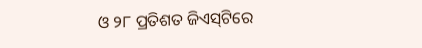ଓ ୨୮ ପ୍ରତିଶତ ଜିଏସ୍‌ଟିରେ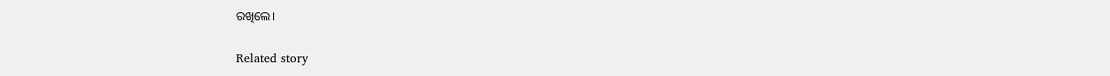ରଖିଲେ।

Related story